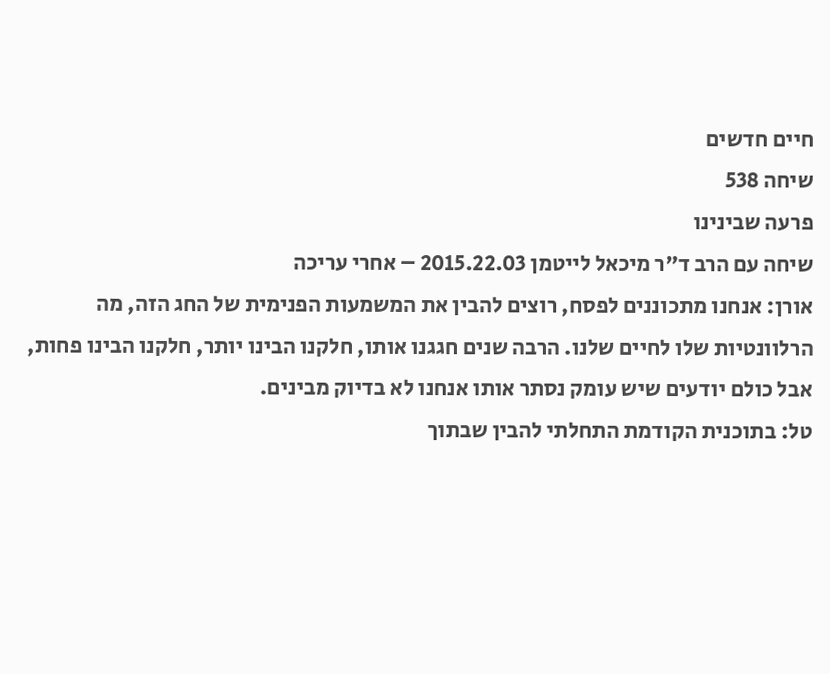חיים חדשים
שיחה 538
פרעה שבינינו
שיחה עם הרב ד"ר מיכאל לייטמן 2015.22.03 – אחרי עריכה
אורן: אנחנו מתכוננים לפסח, רוצים להבין את המשמעות הפנימית של החג הזה, מה הרלוונטיות שלו לחיים שלנו. הרבה שנים חגגנו אותו, חלקנו הבינו יותר, חלקנו הבינו פחות, אבל כולם יודעים שיש עומק נסתר אותו אנחנו לא בדיוק מבינים.
טל: בתוכנית הקודמת התחלתי להבין שבתוך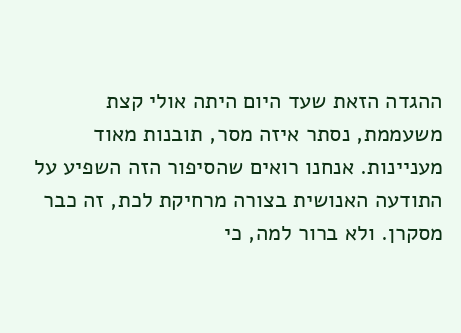ההגדה הזאת שעד היום היתה אולי קצת משעממת, נסתר איזה מסר, תובנות מאוד מעניינות. אנחנו רואים שהסיפור הזה השפיע על התודעה האנושית בצורה מרחיקת לכת, זה כבר מסקרן. ולא ברור למה, כי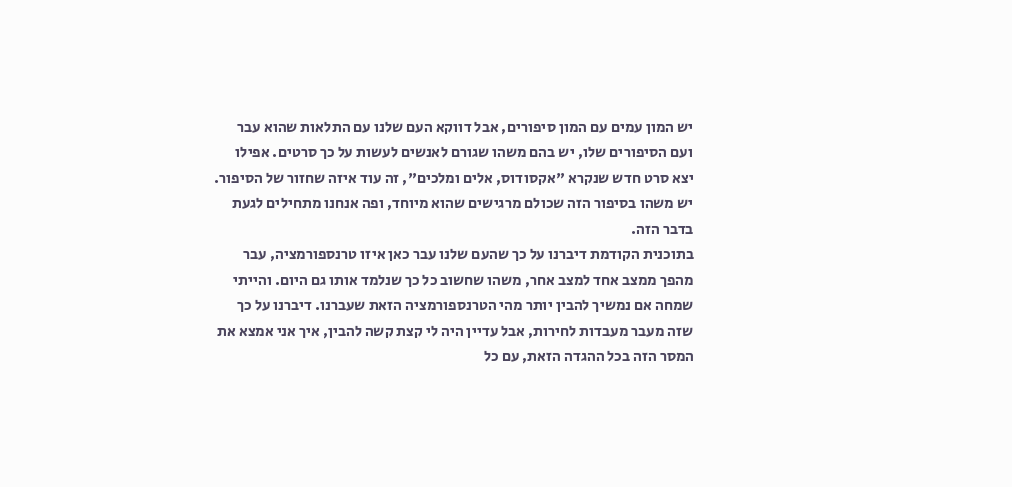יש המון עמים עם המון סיפורים, אבל דווקא העם שלנו עם התלאות שהוא עבר ועם הסיפורים שלו, יש בהם משהו שגורם לאנשים לעשות על כך סרטים. אפילו יצא סרט חדש שנקרא "אקסודוס, אלים ומלכים", זה עוד איזה שחזור של הסיפור. יש משהו בסיפור הזה שכולם מרגישים שהוא מיוחד, ופה אנחנו מתחילים לגעת בדבר הזה.
בתוכנית הקודמת דיברנו על כך שהעם שלנו עבר כאן איזו טרנספורמציה, עבר מהפך ממצב אחד למצב אחר, משהו שחשוב כל כך שנלמד אותו גם היום. והייתי שמחה אם נמשיך להבין יותר מהי הטרנספורמציה הזאת שעברנו. דיברנו על כך שזה מעבר מעבדות לחירות, אבל עדיין היה לי קצת קשה להבין, איך אני אמצא את המסר הזה בכל ההגדה הזאת, עם כל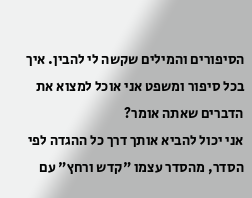הסיפורים והמילים שקשה לי להבין. איך בכל סיפור ומשפט אני אוכל למצוא את הדברים שאתה אומר?
אני יכול להביא אותך דרך כל ההגדה לפי הסדר, מהסדר עצמו "קדש ורחץ" עם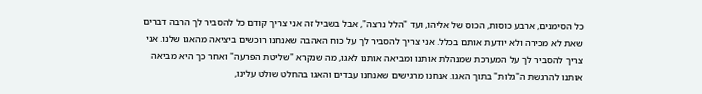כל הסימנים, ארבע כוסות, הכוס של אליהו, ועד "הלל נרצה", אבל בשביל זה אני צריך קודם כל להסביר לך הרבה דברים שאת לא מכירה ולא יודעת אותם בכלל. אני צריך להסביר לך על כוח האהבה שאנחנו רוכשים ביציאה מהאגו שלנו. אני צריך להסביר לך על המערכת שמנהלת אותנו ומביאה אותנו לאגו, מה שנקרא "שליטת הפּרעה" ואחר כך היא מביאה אותנו להרגשת ה"גלות" בתוך האגו. אנחנו מרגישים שאנחנו עבדים והאגו בהחלט שולט עלינו,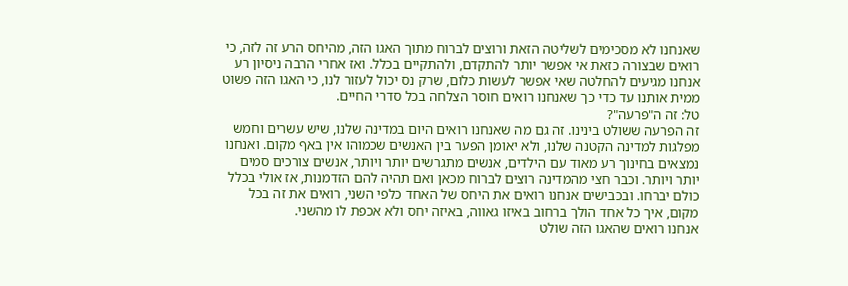שאנחנו לא מסכימים לשליטה הזאת ורוצים לברוח מתוך האגו הזה, מהיחס הרע זה לזה, כי רואים שבצורה כזאת אי אפשר יותר להתקדם, ולהתקיים בכלל. ואז אחרי הרבה ניסיון רע אנחנו מגיעים להחלטה שאי אפשר לעשות כלום, שרק נס יכול לעזור לנו, כי האגו הזה פשוט ממית אותנו עד כדי כך שאנחנו רואים חוסר הצלחה בכל סדרי החיים.
טל: זה ה"פּרעה"?
זה הפרעה ששולט בינינו. זה גם מה שאנחנו רואים היום במדינה שלנו, שיש עשרים וחמש מפלגות למדינה הקטנה שלנו, ולא יאומן הפער בין האנשים שכמוהו אין באף מקום. ואנחנו נמצאים בחינוך רע מאוד עם הילדים, אנשים מתגרשים יותר ויותר, אנשים צורכים סמים יותר ויותר. וכבר חצי מהמדינה רוצים לברוח מכאן ואם תהיה להם הזדמנות, אז אולי בכלל כולם יברחו. ובכבישים אנחנו רואים את היחס של האחד כלפי השני, רואים את זה בכל מקום, איך כל אחד הולך ברחוב באיזו גאווה, באיזה יחס ולא אכפת לו מהשני.
אנחנו רואים שהאגו הזה שולט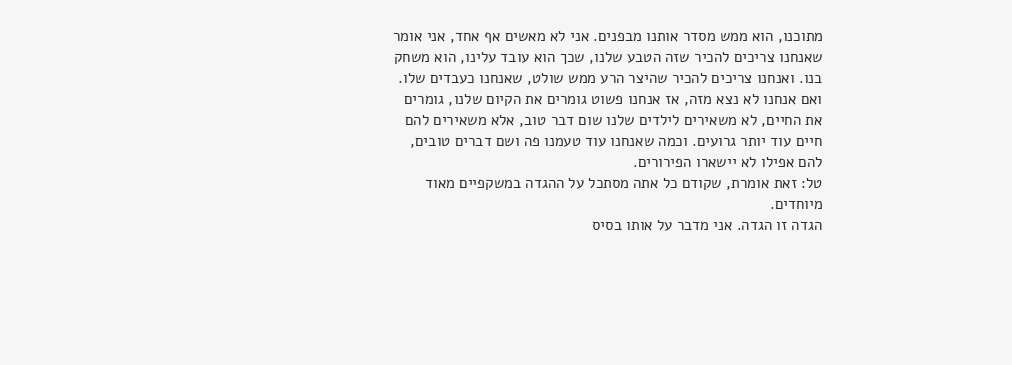מתוכנו, הוא ממש מסדר אותנו מבפנים. אני לא מאשים אף אחד, אני אומר שאנחנו צריכים להכיר שזה הטבע שלנו, שכך הוא עובד עלינו, הוא משחק בנו. ואנחנו צריכים להכיר שהיצר הרע ממש שולט, שאנחנו כעבדים שלו. ואם אנחנו לא נצא מזה, אז אנחנו פשוט גומרים את הקיום שלנו, גומרים את החיים, לא משאירים לילדים שלנו שום דבר טוב, אלא משאירים להם חיים עוד יותר גרועים. וכמה שאנחנו עוד טעמנו פה ושם דברים טובים, להם אפילו לא יישארו הפירורים.
טל: זאת אומרת, שקודם כל אתה מסתכל על ההגדה במשקפיים מאוד מיוחדים.
הגדה זו הגדה. אני מדבר על אותו בסיס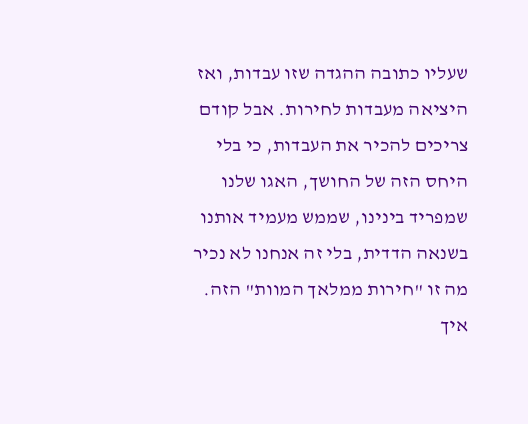שעליו כתובה ההגדה שזו עבדות, ואז היציאה מעבדות לחירות. אבל קודם צריכים להכיר את העבדות, כי בלי היחס הזה של החושך, האגו שלנו שמפריד בינינו, שממש מעמיד אותנו בשנאה הדדית, בלי זה אנחנו לא נכיר מה זו "חירות ממלאך המוות" הזה. איך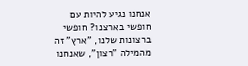אנחנו נגיע להיות עם חופשי בארצנו? חופשי ברצונות שלנו, "ארץ" זה מהמילה "רצון", שאנחנו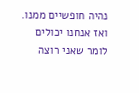נהיה חופשיים ממנו. ואז אנחנו יכולים לומר שאני רוצה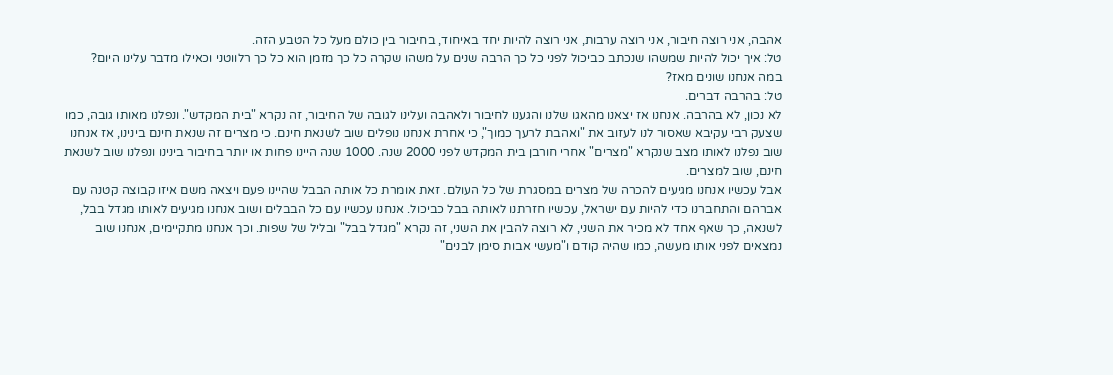אהבה, אני רוצה חיבור, אני רוצה ערבות, אני רוצה להיות יחד באיחוד, בחיבור בין כולם מעל כל הטבע הזה.
טל: איך יכול להיות שמשהו שנכתב כביכול לפני כל כך הרבה שנים על משהו שקרה כל כך מזמן הוא כל כך רלווטני וכאילו מדבר עלינו היום?
במה אנחנו שונים מאז?
טל: בהרבה דברים.
לא נכון, לא בהרבה. אנחנו אז יצאנו מהאגו שלנו והגענו לחיבור ולאהבה ועלינו לגובה של החיבור, זה נקרא "בית המקדש". ונפלנו מאותו גובה, כמו שצעק רבי עקיבא שאסור לנו לעזוב את "ואהבת לרעך כמוך", כי אחרת אנחנו נופלים שוב לשנאת חינם. כי מצרים זה שנאת חינם בינינו, אז אנחנו שוב נפלנו לאותו מצב שנקרא "מצרים" אחרי חורבן בית המקדש לפני 2000 שנה. 1000 שנה היינו פחות או יותר בחיבור בינינו ונפלנו שוב לשנאת חינם, שוב למצרים.
אבל עכשיו אנחנו מגיעים להכרה של מצרים במסגרת של כל העולם. זאת אומרת כל אותה הבבל שהיינו פעם ויצאה משם איזו קבוצה קטנה עם אברהם והתחברנו כדי להיות עם ישראל, עכשיו חזרתנו לאותה בבל כביכול. אנחנו עכשיו עם כל הבבלים ושוב אנחנו מגיעים לאותו מגדל בבל, לשנאה, כך שאף אחד לא מכיר את השני, לא רוצה להבין את השני, זה נקרא "מגדל בבל" ובליל של שפות. וכך אנחנו מתקיימים, אנחנו שוב נמצאים לפני אותו מעשה, כמו שהיה קודם ו"מעשי אבות סימן לבנים"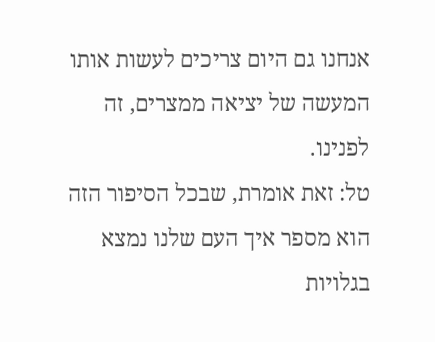אנחנו גם היום צריכים לעשות אותו המעשה של יציאה ממצרים, זה לפנינו.
טל: זאת אומרת, שבכל הסיפור הזה הוא מספר איך העם שלנו נמצא בגלויות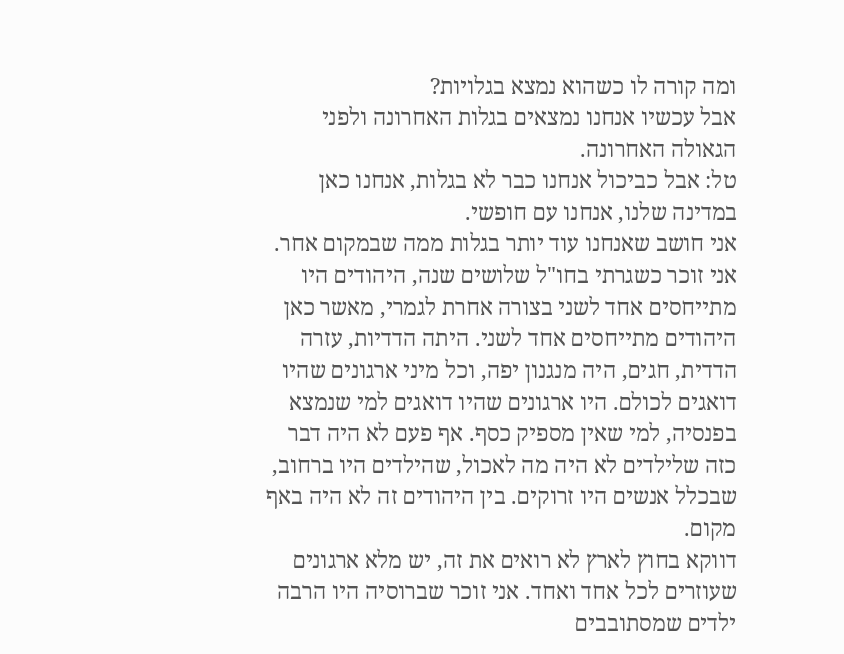ומה קורה לו כשהוא נמצא בגלויות?
אבל עכשיו אנחנו נמצאים בגלות האחרונה ולפני הגאולה האחרונה.
טל: אבל כביכול אנחנו כבר לא בגלות, אנחנו כאן במדינה שלנו, אנחנו עם חופשי.
אני חושב שאנחנו עוד יותר בגלות ממה שבמקום אחר. אני זוכר כשגרתי בחו"ל שלושים שנה, היהודים היו מתייחסים אחד לשני בצורה אחרת לגמרי, מאשר כאן היהודים מתייחסים אחד לשני. היתה הדדיות, עזרה הדדית, חגים, היה מנגנון יפה, וכל מיני ארגונים שהיו דואגים לכולם. היו ארגונים שהיו דואגים למי שנמצא בפנסיה, למי שאין מספיק כסף. אף פעם לא היה דבר כזה שלילדים לא היה מה לאכול, שהילדים היו ברחוב, שבכלל אנשים היו זרוקים. בין היהודים זה לא היה באף מקום.
דווקא בחוץ לארץ לא רואים את זה, יש מלא ארגונים שעוזרים לכל אחד ואחד. אני זוכר שברוסיה היו הרבה ילדים שמסתובבים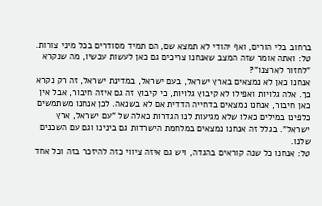ברחוב בלי הורים, ואף יהודי לא תמצא שם, הם תמיד מסודרים בכל מיני צורות.
טל: ואתה אומר שזה המצב שאנחנו צריכים גם כאן לעשות עכשיו, מה שנקרא "לחזור לארצנו"?
אנחנו כאן לא נמצאים בארץ ישראל, בעם ישראל, במדינת ישראל, זה רק נקרא כך. אלה גלויות ואפילו לא קיבוץ גלויות, כי קיבוץ זה גם איזה חיבור, אבל אין כאן חיבור, אנחנו נמצאים בדחייה הדדית אם לא בשנאה. לכן אנחנו משתמשים כלפינו במילים כאלו שלא מגיעות לנו הגדרות כאלה של "עם ישראל, ארץ ישראל". בגלל זה אנחנו נמצאים במלחמת הישרדות גם בינינו וגם עם השכנים שלנו.
טל: אנחנו כל שנה קוראים בהגדה, ויש גם איזה ציווי כזה להיזכר בזה וכל אחד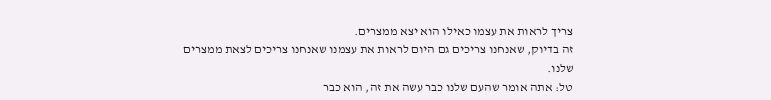צריך לראות את עצמו כאילו הוא יצא ממצרים.
זה בדיוק, שאנחנו צריכים גם היום לראות את עצמנו שאנחנו צריכים לצאת ממצרים שלנו.
טל: אתה אומר שהעם שלנו כבר עשה את זה, הוא כבר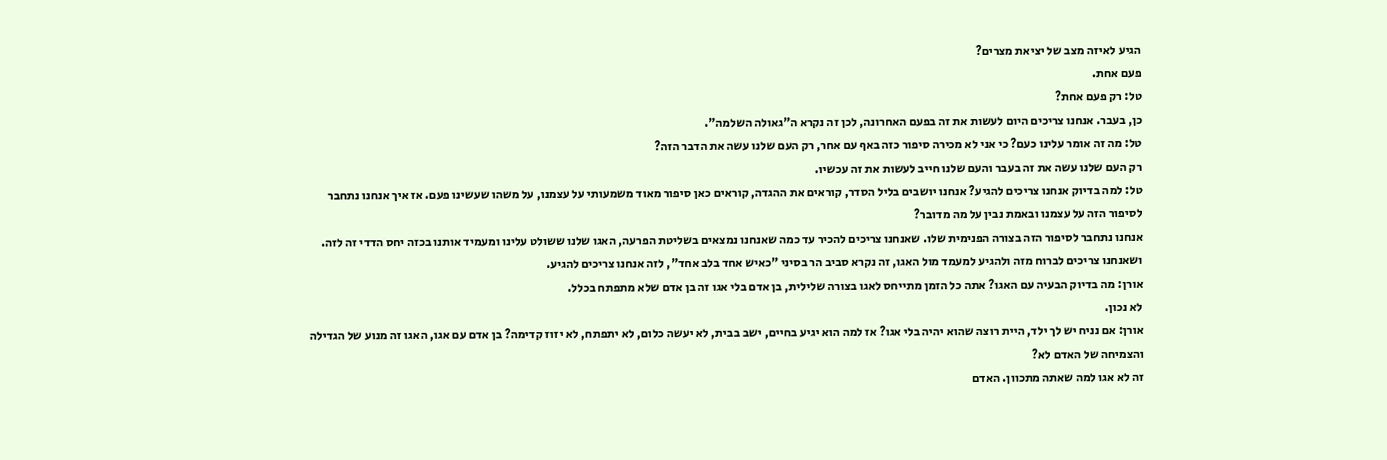הגיע לאיזה מצב של יציאת מצרים?
פעם אחת.
טל: רק פעם אחת?
כן, בעבר. אנחנו צריכים היום לעשות את זה בפעם האחרונה, לכן זה נקרא ה"גאולה השלמה".
טל: מה זה אומר עלינו כעם? כי אני לא מכירה סיפור כזה באף עם אחר, רק העם שלנו עשה את הדבר הזה?
רק העם שלנו עשה את זה בעבר והעם שלנו חייב לעשות את זה עכשיו.
טל: למה בדיוק אנחנו צריכים להגיע? אנחנו יושבים בליל הסדר, קוראים את ההגדה, קוראים כאן סיפור מאוד משמעותי על עצמנו, על משהו שעשינו פעם. אז איך אנחנו נתחבר לסיפור הזה על עצמנו ובאמת נבין על מה מדובר?
אנחנו נתחבר לסיפור הזה בצורה הפנימית שלו. שאנחנו צריכים להכיר עד כמה שאנחנו נמצאים בשליטת הפרעה, האגו שלנו ששולט עלינו ומעמיד אותנו בכזה יחס הדדי זה לזה. ושאנחנו צריכים לברוח מזה ולהגיע למעמד מול האגו, זה נקרא סביב הר בסיני "כאיש אחד בלב אחד", לזה אנחנו צריכים להגיע.
אורן: מה בדיוק הבעיה עם האגו? אתה כל הזמן מתייחס לאגו בצורה שלילית, בן אדם בלי אגו זה בן אדם שלא מתפתח בכלל.
לא נכון.
אורן: אם נניח יש לך ילד, היית רוצה שהוא יהיה בלי אגו? אז למה הוא יגיע בחיים, ישב בבית, לא יעשה כלום, לא יתפתח, לא יזוז קדימה? בן אדם עם אגו, האגו זה מנוע של הגדילה והצמיחה של האדם לא?
זה לא אגו למה שאתה מתכוון. האדם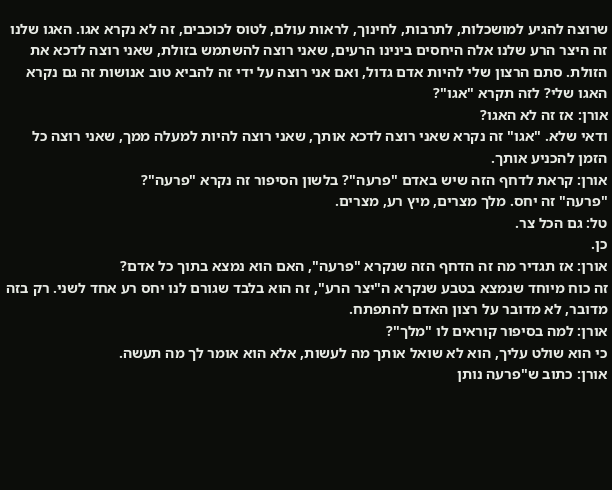שרוצה להגיע למושכלות, לתרבות, לחינוך, לראות עולם, לטוס לכוכבים, זה לא נקרא אגו. האגו שלנו זה היצר הרע שלנו אלה היחסים בינינו הרעים, שאני רוצה להשתמש בזולת, שאני רוצה לדכא את הזולת. סתם הרצון שלי להיות אדם גדול, ואם אני רוצה על ידי זה להביא טוב אנושות זה גם נקרא האגו שלי? לזה תקרא "אגו"?
אורן: אז זה לא האגו?
ודאי שלא. "אגו" זה נקרא שאני רוצה לדכא אותך, שאני רוצה להיות למעלה ממך, שאני רוצה כל הזמן להכניע אותך.
אורן: קראת לדחף הזה שיש באדם "פרעה"? בלשון הסיפור זה נקרא "פרעה"?
"פרעה" זה יחס. מלך מצרים, מיץ רע, מצרים.
טל: גם הכל צר.
כן.
אורן: אז תגדיר מה זה הדחף הזה שנקרא "פרעה", האם הוא נמצא בתוך כל אדם?
זה כוח מיוחד שנמצא בטבע שנקרא ה"יצר הרע", זה הוא בלבד שגורם לנו יחס רע אחד לשני. רק בזה מדובר, לא מדובר על רצון האדם להתפתח.
אורן: למה בסיפור קוראים לו "מלך"?
כי הוא שולט עליך, הוא לא שואל אותך מה לעשות, אלא הוא אומר לך מה תעשה.
אורן: כתוב ש"פרעה נותן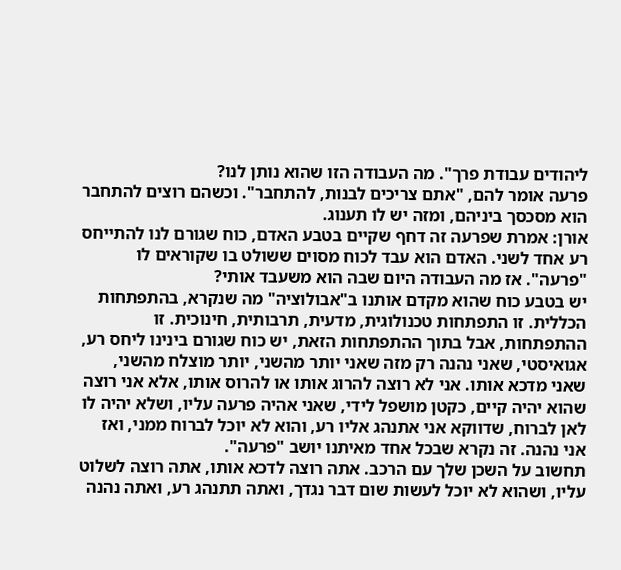ליהודים עבודת פרך". מה העבודה הזו שהוא נותן לנו?
פרעה אומר להם, "אתם צריכים לבנות, להתחבר". וכשהם רוצים להתחבר הוא מסכסך ביניהם, ומזה יש לו תענוג.
אורן: אמרת שפרעה זה דחף שקיים בטבע האדם, כוח שגורם לנו להתייחס רע אחד לשני. האדם הוא עבד לכוח מסוים ששולט בו שקוראים לו "פרעה". אז מה העבודה היום שבה הוא משעבד אותי?
יש בטבע כוח שהוא מקדם אותנו ב"אבולוציה" מה שנקרא, בהתפתחות הכללית. זו התפתחות טכנולוגית, מדעית, תרבותית, חינוכית. זו ההתפתחות, אבל בתוך ההתפתחות הזאת, יש כוח שגורם בינינו ליחס רע, אגואיסטי, שאני נהנה רק מזה שאני יותר מהשני, יותר מוצלח מהשני, שאני מדכא אותו. אני לא רוצה להרוג אותו או להרוס אותו, אלא אני רוצה שהוא יהיה קיים, כקטן מושפל לידי, שאני אהיה פרעה עליו, ושלא יהיה לו לאן לברוח, שדווקא אני אתנהג אליו רע, והוא לא יוכל לברוח ממני, ואז אני נהנה. זה נקרא שבכל אחד מאיתנו יושב "פרעה".
תחשוב על השכן שלך עם הרכב. אתה רוצה לדכא אותו, אתה רוצה לשלוט עליו, ושהוא לא יוכל לעשות שום דבר נגדך, ואתה תתנהג רע, ואתה נהנה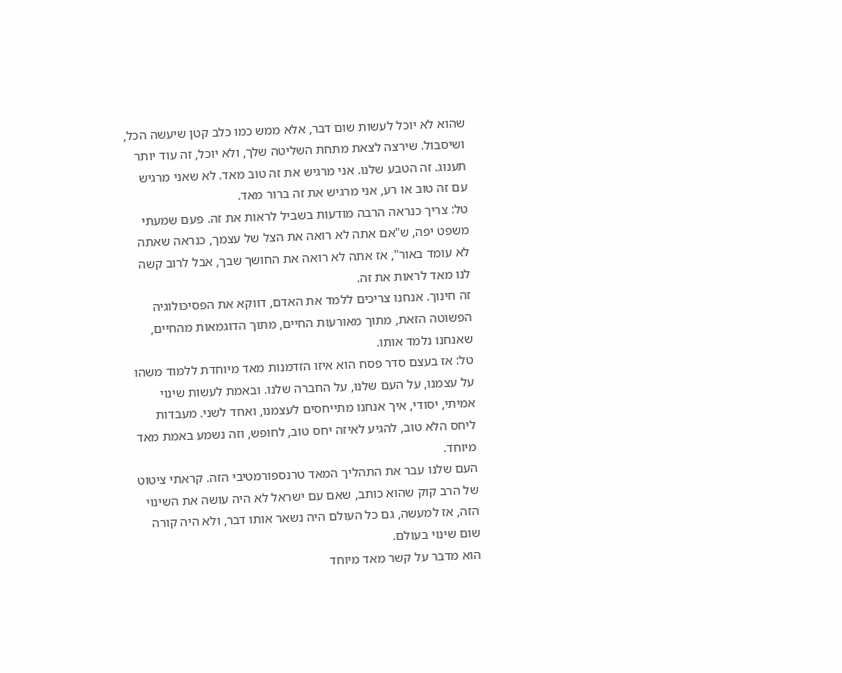שהוא לא יוכל לעשות שום דבר, אלא ממש כמו כלב קטן שיעשה הכל, ושיסבול. שירצה לצאת מתחת השליטה שלך, ולא יוכל, זה עוד יותר תענוג. זה הטבע שלנו. אני מרגיש את זה טוב מאד. לא שאני מרגיש עם זה טוב או רע, אני מרגיש את זה ברור מאד.
טל: צריך כנראה הרבה מודעות בשביל לראות את זה. פעם שמעתי משפט יפה, ש"אם אתה לא רואה את הצל של עצמך, כנראה שאתה לא עומד באור", אז אתה לא רואה את החושך שבך, אבל לרוב קשה לנו מאד לראות את זה.
זה חינוך. אנחנו צריכים ללמד את האדם, דווקא את הפסיכולוגיה הפשוטה הזאת, מתוך מאורעות החיים, מתוך הדוגמאות מהחיים, שאנחנו נלמד אותו.
טל: אז בעצם סדר פסח הוא איזו הזדמנות מאד מיוחדת ללמוד משהו על עצמנו, על העם שלנו, על החברה שלנו. ובאמת לעשות שינוי אמיתי, יסודי, איך אנחנו מתייחסים לעצמנו, ואחד לשני. מעבדות ליחס הלא טוב, להגיע לאיזה יחס טוב, לחופש, וזה נשמע באמת מאד מיוחד.
העם שלנו עבר את התהליך המאד טרנספורמטיבי הזה. קראתי ציטוט של הרב קוק שהוא כותב, שאם עם ישראל לא היה עושה את השינוי הזה, אז למעשה, גם כל העולם היה נשאר אותו דבר, ולא היה קורה שום שינוי בעולם.
הוא מדבר על קשר מאד מיוחד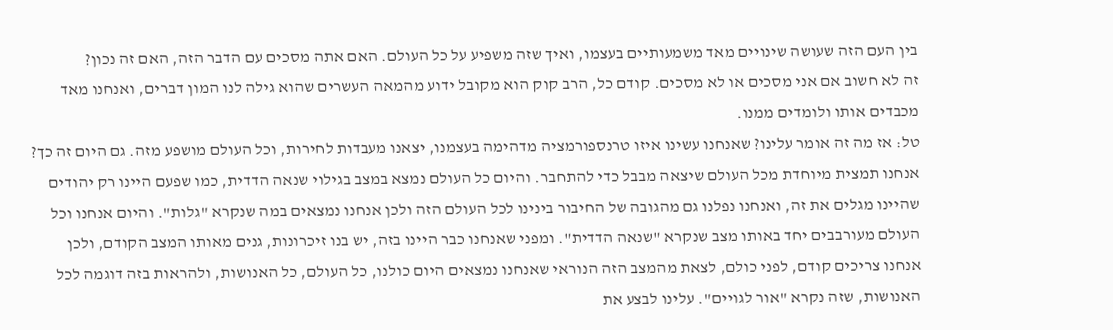בין העם הזה שעושה שינויים מאד משמעותיים בעצמו, ואיך שזה משפיע על כל העולם. האם אתה מסכים עם הדבר הזה, האם זה נכון?
זה לא חשוב אם אני מסכים או לא מסכים. קודם כל, הרב קוק הוא מקובל ידוע מהמאה העשרים שהוא גילה לנו המון דברים, ואנחנו מאד מכבדים אותו ולומדים ממנו.
טל: אז מה זה אומר עלינו? שאנחנו עשינו איזו טרנספורמציה מדהימה בעצמנו, יצאנו מעבדות לחירות, וכל העולם מושפע מזה. גם היום זה כך?
אנחנו תמצית מיוחדת מכל העולם שיצאה מבבל כדי להתחבר. והיום כל העולם נמצא במצב בגילוי שנאה הדדית, כמו שפעם היינו רק יהודים שהיינו מגלים את זה, ואנחנו נפלנו גם מהגובה של החיבור בינינו לכל העולם הזה ולכן אנחנו נמצאים במה שנקרא "גלות". והיום אנחנו וכל העולם מעורבבים יחד באותו מצב שנקרא "שנאה הדדית". ומפני שאנחנו כבר היינו בזה, יש בנו זיכרונות, גנים מאותו המצב הקודם, ולכן אנחנו צריכים קודם, לפני כולם, לצאת מהמצב הזה הנוראי שאנחנו נמצאים היום כולנו, כל העולם, כל האנושות, ולהראות בזה דוגמה לכל האנושות, שזה נקרא "אור לגויים". עלינו לבצע את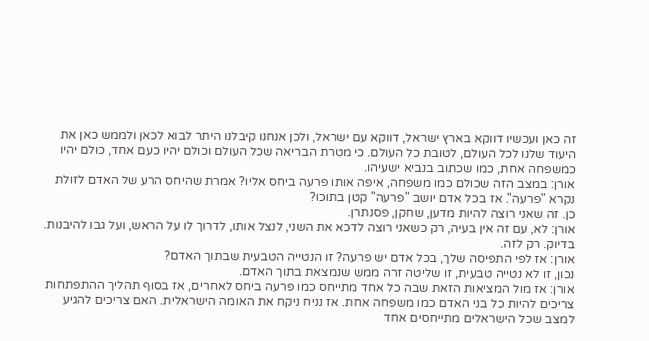זה כאן ועכשיו דווקא בארץ ישראל, דווקא עם ישראל, ולכן אנחנו קיבלנו היתר לבוא לכאן ולממש כאן את היעוד שלנו לכל העולם, לטובת כל העולם. כי מטרת הבריאה שכל העולם וכולם יהיו כעם אחד, כולם יהיו כמשפחה אחת, כמו שכתוב בנביא ישעיהו.
אורן: במצב הזה שכולם כמו משפחה, איפה אותו פרעה ביחס אליו? אמרת שהיחס הרע של האדם לזולת נקרא "פרעה". אז בכל אדם יושב "פרעה" קטן בתוכו?
כן. זה שאני רוצה להיות מדען, שחקן, פסנתרן.
אורן: לא, עם זה אין בעיה, רק כשאני רוצה לדכא את השני, לנצל אותו, לדרוך לו על הראש, ועל גבו להיבנות.
בדיוק. רק לזה.
אורן: אז לפי התפיסה שלך, בכל אדם יש פרעה? זו הנטייה הטבעית שבתוך האדם?
נכון, זו לא נטייה טבעית, זו שליטה זרה ממש שנמצאת בתוך האדם.
אורן: אז מול המציאות הזאת שבה כל אחד מתייחס כמו פרעה ביחס לאחרים, אז בסוף תהליך ההתפתחות צריכים להיות כל בני האדם כמו משפחה אחת. אז נניח ניקח את האומה הישראלית. האם צריכים להגיע למצב שכל הישראלים מתייחסים אחד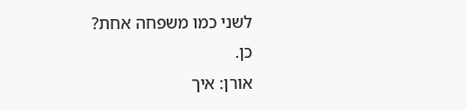לשני כמו משפחה אחת?
כן.
אורן: איך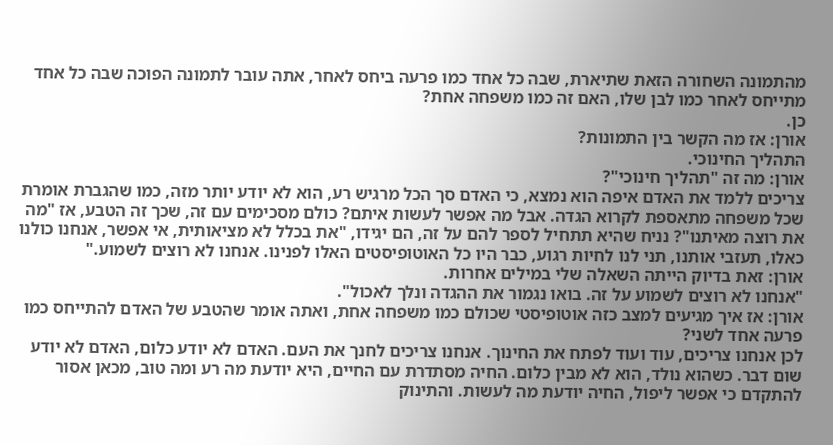מהתמונה השחורה הזאת שתיארת, שבה כל אחד כמו פרעה ביחס לאחר, אתה עובר לתמונה הפוכה שבה כל אחד מתייחס לאחר כמו לבן שלו, האם זה כמו משפחה אחת?
כן.
אורן: אז מה הקשר בין התמונות?
התהליך החינוכי.
אורן: מה זה "תהליך חינוכי"?
צריכים ללמד את האדם איפה הוא נמצא, כי האדם סך הכל מרגיש רע, הוא לא יודע יותר מזה, כמו שהגברת אומרת שכל משפחה מתאספת לקרוא הגדה. אבל מה אפשר לעשות איתם? כולם מסכימים עם זה, שכך זה הטבע, אז "מה את רוצה מאיתנו"? נניח שהיא תתחיל לספר להם על זה, הם יגידו, "את בכלל לא מציאותית, אי אפשר, אנחנו כולנו כאלו, תעזבי אותנו, תני לנו לחיות רגוע, כבר היו כל האוטופיסטים האלו לפנינו. אנחנו לא רוצים לשמוע."
אורן: זאת בדיוק הייתה השאלה שלי במילים אחרות.
"אנחנו לא רוצים לשמוע על זה. בואו נגמור את ההגדה ונלך לאכול".
אורן: אז איך מגיעים למצב כזה אוטופיסטי שכולם כמו משפחה אחת, ואתה אומר שהטבע של האדם להתייחס כמו פרעה אחד לשני?
לכן אנחנו צריכים, עוד ועוד לפתח את החינוך. אנחנו צריכים לחנך את העם. האדם לא יודע כלום, האדם לא יודע שום דבר. כשהוא נולד, הוא לא מבין כלום. החיה מסתדרת עם החיים, היא יודעת מה רע ומה טוב, מכאן אסור להתקדם כי אפשר ליפול, החיה יודעת מה לעשות. והתינוק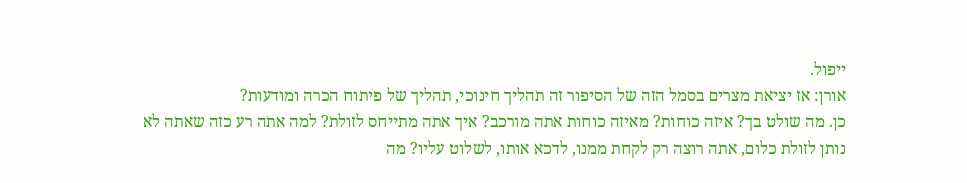ייפול.
אורן: אז יציאת מצרים בסמל הזה של הסיפור זה תהליך חינוכי, תהליך של פיתוח הכרה ומודעות?
כן. מה שולט בך? איזה כוחות? מאיזה כוחות אתה מורכב? איך אתה מתייחס לזולת? למה אתה רע כזה שאתה לא נותן לזולת כלום, אתה רוצה רק לקחת ממנו, לדכא אותו, לשלוט עליו? מה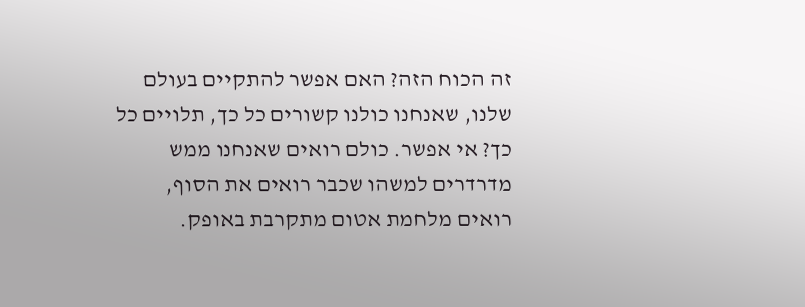זה הכוח הזה? האם אפשר להתקיים בעולם שלנו, שאנחנו כולנו קשורים כל כך, תלויים כל כך? אי אפשר. כולם רואים שאנחנו ממש מדרדרים למשהו שכבר רואים את הסוף, רואים מלחמת אטום מתקרבת באופק.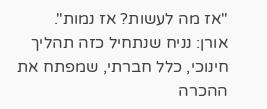"אז מה לעשות? אז נמות".
אורן: נניח שנתחיל כזה תהליך חינוכי, כלל חברתי, שמפתח את ההכרה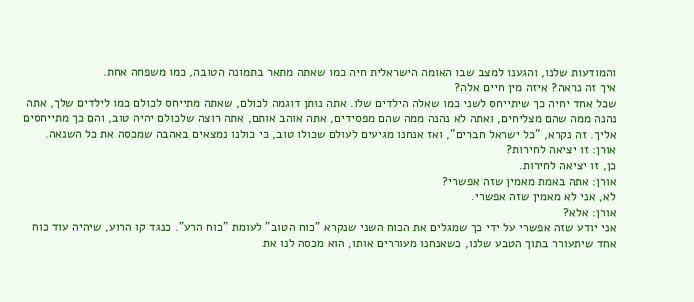והמודעות שלנו, והגענו למצב שבו האומה הישראלית חיה כמו שאתה מתאר בתמונה הטובה, כמו משפחה אחת.
איך זה נראה? איזה מין חיים אלה?
שכל אחד יחיה כך שיתייחס לשני כמו שאלה הילדים שלו. אתה נותן דוגמה לכולם, שאתה מתייחס לכולם כמו לילדים שלך, אתה נהנה ממה שהם מצליחים, ואתה לא נהנה ממה שהם מפסידים, אתה אוהב אותם, אתה רוצה שלכולם יהיה טוב, והם כך מתייחסים אליך. זה נקרא, "כל ישראל חברים", ואז אנחנו מגיעים לעולם שכולו טוב, כי כולנו נמצאים באהבה שמכסה את כל השנאה.
אורן: זו יציאה לחירות?
כן, זו יציאה לחירות.
אורן: אתה באמת מאמין שזה אפשרי?
לא, אני לא מאמין שזה אפשרי.
אורן: אלא?
אני יודע שזה אפשרי על ידי כך שמגלים את הכוח השני שנקרא "כוח הטוב" לעומת "כוח הרע". כנגד קו הרוע, שיהיה עוד כוח אחד שיתעורר בתוך הטבע שלנו, כשאנחנו מעוררים אותו, הוא מכסה לנו את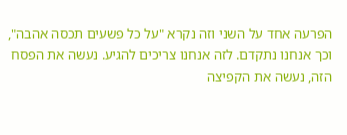הפרעה אחד על השני וזה נקרא "על כל פשעים תכסה אהבה", וכך אנחנו נתקדם. לזה אנחנו צריכים להגיע. נעשה את הפסח הזה, נעשה את הקפיצה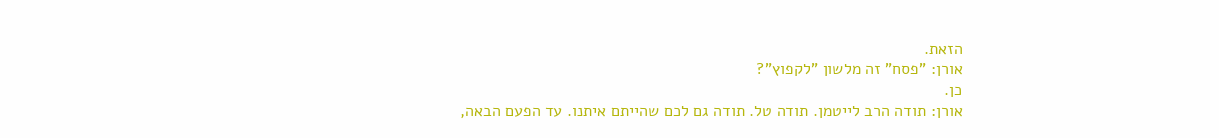הזאת.
אורן: "פסח" זה מלשון "לקפוץ"?
כן.
אורן: תודה הרב לייטמן. תודה טל. תודה גם לכם שהייתם איתנו. עד הפעם הבאה,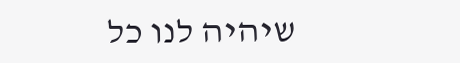שיהיה לנו כל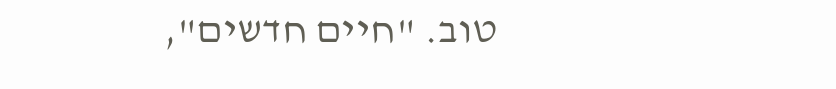טוב. "חיים חדשים",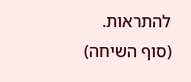להתראות.
(סוף השיחה)